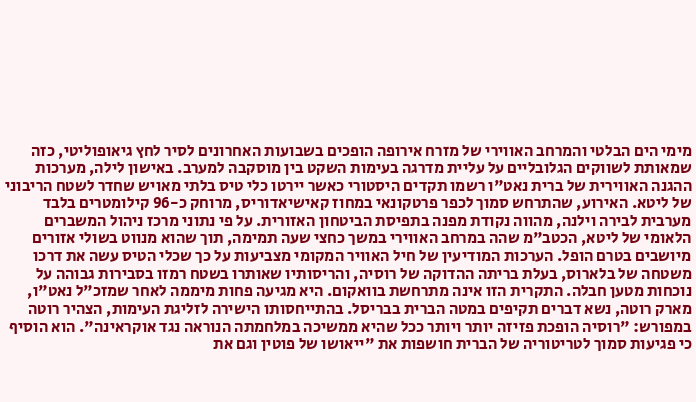מימי הים הבלטי והמרחב האווירי של מזרח אירופה הופכים בשבועות האחרונים לסיר לחץ גיאופוליטי, כזה שמאותת לשווקים הגלובליים על עליית מדרגה בעימות השקט בין מוסקבה למערב. באישון לילה, מערכות ההגנה האווירית של ברית נאט"ו רשמו תקדים היסטורי כאשר יירטו כלי טיס בלתי מאויש שחדר לשטח הריבוני של ליטא. האירוע, שהתרחש סמוך לכפר פרטקונאי במחוז קאישיאדוריס, מרוחק כ-96 קילומטרים בלבד מערבית לבירה וילנה, מהווה נקודת מפנה בתפיסת הביטחון האזורית. על פי נתוני מרכז ניהול המשברים הלאומי של ליטא, הכטב"מ שהה במרחב האווירי במשך כחצי שעה תמימה, תוך שהוא מנווט בשולי אזורים מיושבים בטרם הופל. הערכות המודיעין של חיל האוויר המקומי מצביעות על כך שכלי הטיס עשה את דרכו משטחה של בלארוס, בעלת בריתה ההדוקה של רוסיה, והריסותיו שאותרו בשטח רמזו בסבירות גבוהה על נוכחות מטען חבלה. התקרית הזו אינה מתרחשת בוואקום. היא מגיעה פחות מיממה לאחר שמזכ"ל נאט"ו, מארק רוטה, נשא דברים תקיפים במטה הברית בבריסל. בהתייחסותו הישירה לזליגת העימות, הצהיר רוטה במפורש: "רוסיה הופכת פזיזה יותר ויותר ככל שהיא ממשיכה במלחמתה הנוראה נגד אוקראינה". הוא הוסיף כי פגיעות סמוך לטריטוריה של הברית חושפות את "ייאושו של פוטין וגם את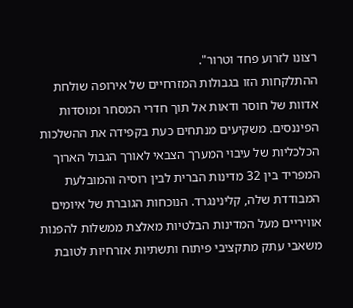רצונו לזרוע פחד וטרור".
ההתלקחות הזו בגבולות המזרחיים של אירופה שולחת אדוות של חוסר ודאות אל תוך חדרי המסחר ומוסדות הפיננסים. משקיעים מנתחים כעת בקפידה את ההשלכות הכלכליות של עיבוי המערך הצבאי לאורך הגבול הארוך המפריד בין 32 מדינות הברית לבין רוסיה והמובלעת המבודדת שלה, קלינינגרד. הנוכחות הגוברת של איומים אוויריים מעל המדינות הבלטיות מאלצת ממשלות להפנות משאבי עתק מתקציבי פיתוח ותשתיות אזרחיות לטובת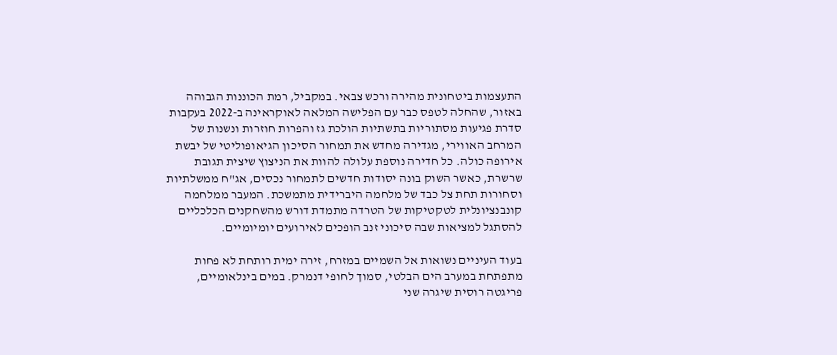התעצמות ביטחונית מהירה ורכש צבאי. במקביל, רמת הכוננות הגבוהה באזור, שהחלה לטפס כבר עם הפלישה המלאה לאוקראינה ב-2022 בעקבות סדרת פגיעות מסתוריות בתשתיות הולכת גז והפרות חוזרות ונשנות של המרחב האווירי, מגדירה מחדש את תמחור הסיכון הגיאופוליטי של יבשת אירופה כולה. כל חדירה נוספת עלולה להוות את הניצוץ שיצית תגובת שרשרת, כאשר השוק בונה יסודות חדשים לתמחור נכסים, אג"ח ממשלתיות וסחורות תחת צל כבד של מלחמה היברידית מתמשכת. המעבר ממלחמה קונבנציונלית לטקטיקות של הטרדה מתמדת דורש מהשחקנים הכלכליים להסתגל למציאות שבה סיכוני זנב הופכים לאירועים יומיומיים.

בעוד העיניים נשואות אל השמיים במזרח, זירה ימית רותחת לא פחות מתפתחת במערב הים הבלטי, סמוך לחופי דנמרק. במים בינלאומיים, פריגטה רוסית שיגרה שני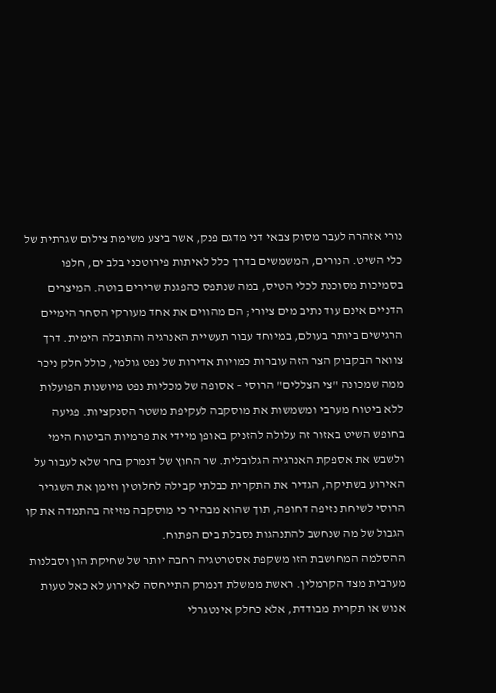נורי אזהרה לעבר מסוק צבאי דני מדגם פנק, אשר ביצע משימת צילום שגרתית של כלי השיט. הנורים, המשמשים בדרך כלל לאיתות פירוטכני בלב ים, חלפו בסמיכות מסוכנת לכלי הטיס, במה שנתפס כהפגנת שרירים בוטה. המיצרים הדניים אינם עוד נתיב מים ציורי; הם מהווים את אחד מעורקי הסחר הימיים הרגישים ביותר בעולם, במיוחד עבור תעשיית האנרגיה והתובלה הימית. דרך צוואר הבקבוק הצר הזה עוברות כמויות אדירות של נפט גולמי, כולל חלק ניכר ממה שמכונה "צי הצללים" הרוסי – אסופה של מכליות נפט מיושנות הפועלות ללא ביטוח מערבי ומשמשות את מוסקבה לעקיפת משטר הסנקציות. פגיעה בחופש השיט באזור זה עלולה להזניק באופן מיידי את פרמיות הביטוח הימי ולשבש את אספקת האנרגיה הגלובלית. שר החוץ של דנמרק בחר שלא לעבור על האירוע בשתיקה, הגדיר את התקרית כבלתי קבילה לחלוטין וזימן את השגריר הרוסי לשיחת נזיפה דחופה, תוך שהוא מבהיר כי מוסקבה מזיזה בהתמדה את קו הגבול של מה שנחשב להתנהגות נסבלת בים הפתוח.
ההסלמה המחושבת הזו משקפת אסטרטגיה רחבה יותר של שחיקת הון וסבלנות מערבית מצד הקרמלין. ראשת ממשלת דנמרק התייחסה לאירוע לא כאל טעות אנוש או תקרית מבודדת, אלא כחלק אינטגרלי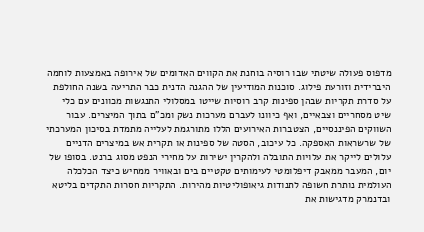מדפוס פעולה שיטתי שבו רוסיה בוחנת את הקווים האדומים של אירופה באמצעות לוחמה היברידית וזורעת פילוג. סוכנות המודיעין של ההגנה הדנית כבר התריעה בשנה החולפת על סדרת תקריות שבהן ספינות קרב רוסיות שייטו במסלולי התנגשות מכוונים עם כלי שיט מסחריים וצבאיים, ואף כיוונו לעברם מערכות נשק ומכ"ם בתוך המיצרים. עבור השווקים הפיננסיים, הצטברות האירועים הללו מתורגמת לעלייה מתמדת בסיכון המערכתי של שרשראות האספקה. כל עיכוב, הסטה של ספינות או תקרית אש במיצרים הדניים עלולים לייקר את עלויות התובלה ולהקרין ישירות על מחירי הנפט מסוג ברנט. בסופו של יום, המעבר ממאבק דיפלומטי לעימותים טקטיים בים ובאוויר ממחיש כיצד הכלכלה העולמית נותרת חשופה לתנודות גיאופוליטיות מהירות. התקריות חסרות התקדים בליטא ובדנמרק מדגישות את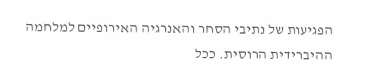הפגיעות של נתיבי הסחר והאנרגיה האירופיים למלחמה ההיברידית הרוסית. ככל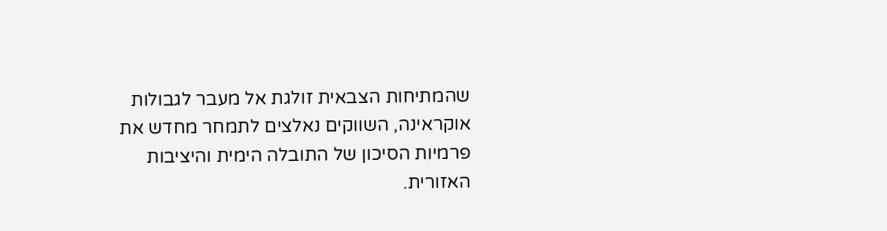שהמתיחות הצבאית זולגת אל מעבר לגבולות אוקראינה, השווקים נאלצים לתמחר מחדש את פרמיות הסיכון של התובלה הימית והיציבות האזורית.